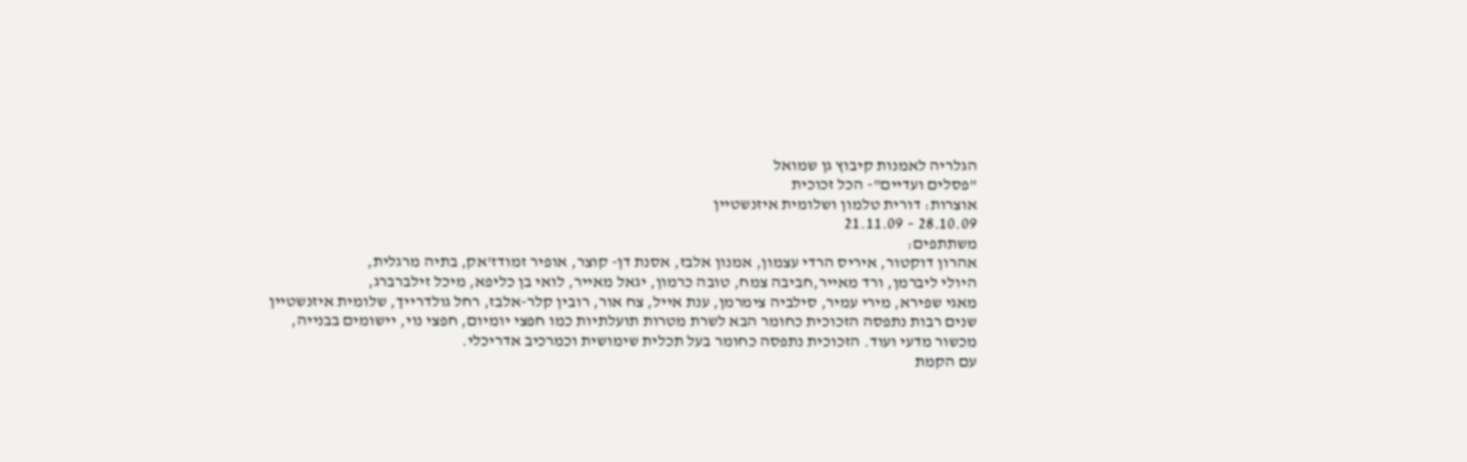הגלריה לאמנות קיבוץ גן שמואל
"פסלים ועדיים"- הכל זכוכית
אוצרות: דורית טלמון ושלומית איזנשטיין
28.10.09 – 21.11.09
משתתפים:
אהרון דוקטור, איריס הרדי עצמון, אמנון אלבז, אסנת דן- קוצר, אופיר זמודז'אק, בתיה מרגלית,
היולי ליברמן, ורד מאייר,חביבה צמח, טובה כרמון, יגאל מאייר, לואי בן כליפא, מיכל זילברברג,
מאגי שפירא, מירי עמיר, סילביה צימרמן, ענת אייל, צח אור, רובין קלר-אלבז, רחל גולדרייך, שלומית איזנשטיין
שנים רבות נתפסה הזכוכית כחומר הבא לשרת מטרות תועלתיות כמו חפצי יומיום, חפצי נוי, יישומים בבנייה, מכשור מדעי ועוד. הזכוכית נתפסה כחומר בעל תכלית שימושית וכמרכיב אדריכלי.
עם הקמת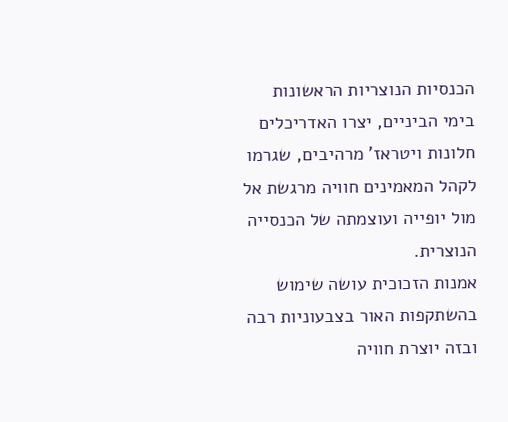הכנסיות הנוצריות הראשונות בימי הביניים, יצרו האדריכלים חלונות ויטראז' מרהיבים, שגרמו לקהל המאמינים חוויה מרגשת אל מול יופייה ועוצמתה של הכנסייה הנוצרית.
אמנות הזכוכית עושה שימוש בהשתקפות האור בצבעוניות רבה ובזה יוצרת חוויה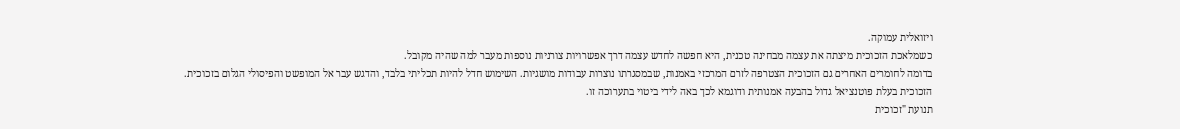ויזואלית עמוקה.
כשמלאכת הזכוכית מיצתה את עצמה מבחינה טכנית, היא חפשה לחדש עצמה דרך אפשרויות צורניות נוספות מעבר למה שהיה מקובל.
בדומה לחומרים האחרים גם הזכוכית הצטרפה לזרם המרכזי באמנות, שבמסגרתו נוצרות עבודות מושגיות. השימוש חדל להיות תכליתי בלבד, והדגש עבר אל המופשט והפיסולי הגלום בזכוכית.
הזכוכית בעלת פוטנציאל גדול בהבעה אמנותית ודוגמא לכך באה לידי ביטוי בתערוכה זו.
תנועת "זכוכית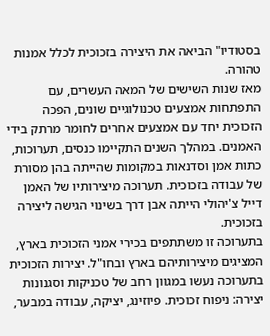בסטודיו" הביאה את היצירה בזכוכית לכלל אמנות טהורה.
מאז שנות השישים של המאה העשרים, עם התפתחות אמצעים טכנולוגיים שונים, הפכה הזכוכית יחד עם אמצעים אחרים לחומר מרתק בידי האמנים. במהלך השנים התקיימו כנסים, תערוכות, כתות אמן וסדנאות במקומות שהייתה בהן מסורת של עבודה בזכוכית. תערוכה מיצירותיו של האמן דייל צ'יהולי הייתה אבן דרך בשינוי הגישה ליצירה בזכוכית.
בתערוכה זו משתתפים בכירי אמני הזכוכית בארץ, המציגים מיצירותיהם בארץ ובחו"ל. יצירות הזכוכית בתערוכה נעשו במגוון רחב של טכניקות וסגנונות יצירה: ניפוח זכוכית. פיוזינג, יציקה, עבודה במבער,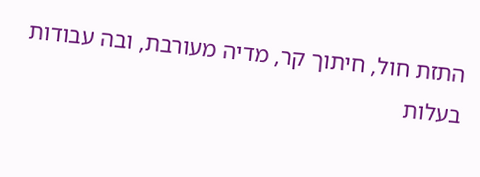התזת חול, חיתוך קר, מדיה מעורבת, ובה עבודות בעלות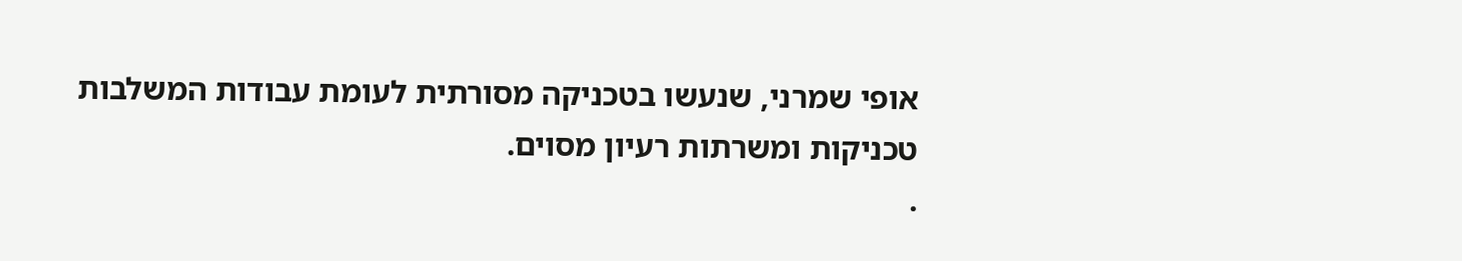אופי שמרני, שנעשו בטכניקה מסורתית לעומת עבודות המשלבות טכניקות ומשרתות רעיון מסוים.
.